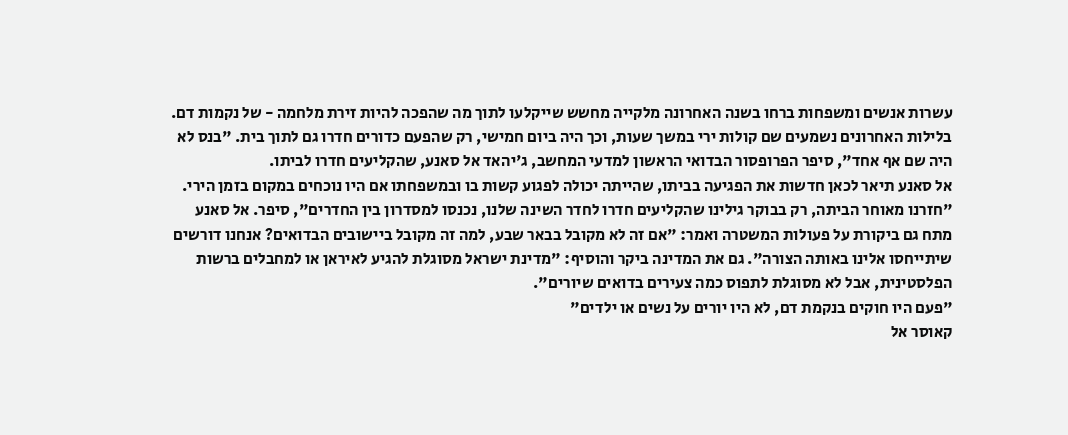עשרות אנשים ומשפחות ברחו בשנה האחרונה מלקייה מחשש שייקלעו לתוך מה שהפכה להיות זירת מלחמה - של נקמות דם. בלילות האחרונים נשמעים שם קולות ירי במשך שעות, וכך היה ביום חמישי, רק שהפעם כדורים חדרו גם לתוך בית. "בנס לא היה שם אף אחד", סיפר הפרופסור הבדואי הראשון למדעי המחשב, ג'יהאד אל סאנע, שהקליעים חדרו לביתו.
אל סאנע תיאר לכאן חדשות את הפגיעה בביתו, שהייתה יכולה לפגוע קשות בו ובמשפחתו אם היו נוכחים במקום בזמן הירי. "חזרנו מאוחר הביתה, רק בבוקר גילינו שהקליעים חדרו לחדר השינה שלנו, נכנסו למסדרון בין החדרים", סיפר. אל סאנע מתח גם ביקורת על פעולות המשטרה ואמר: "אם זה לא מקובל בבאר שבע, למה זה מקובל ביישובים הבדואים? אנחנו דורשים שיתייחסו אלינו באותה הצורה". גם את המדינה ביקר והוסיף: "מדינת ישראל מסוגלת להגיע לאיראן או למחבלים ברשות הפלסטינית, אבל לא מסוגלת לתפוס כמה צעירים בדואים שיורים".
"פעם היו חוקים בנקמת דם, לא היו יורים על נשים או ילדים"
קאוסר אל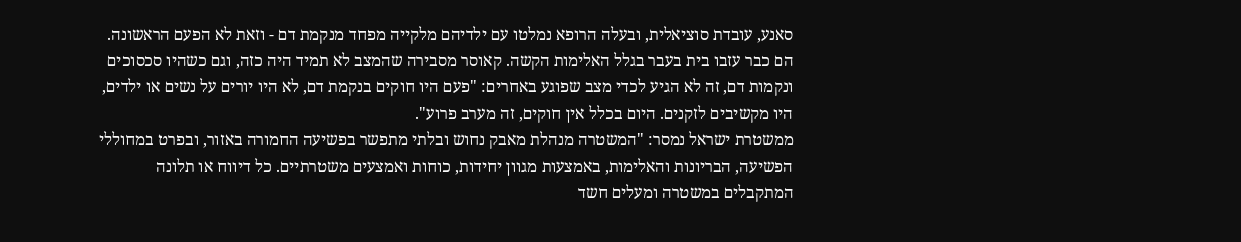סאנע, עובדת סוציאלית, ובעלה הרופא נמלטו עם ילדיהם מלקייה מפחד מנקמת דם - וזאת לא הפעם הראשונה. הם כבר עזבו בית בעבר בגלל האלימות הקשה. קאוסר מסבירה שהמצב לא תמיד היה כזה, וגם כשהיו סכסוכים ונקמות דם, זה לא הגיע לכדי מצב שפוגע באחרים: "פעם היו חוקים בנקמת דם, לא היו יורים על נשים או ילדים, היו מקשיבים לזקנים. היום בכלל אין חוקים, זה מערב פרוע".
ממשטרת ישראל נמסר: "המשטרה מנהלת מאבק נחוש ובלתי מתפשר בפשיעה החמורה באזור, ובפרט במחוללי הפשיעה, הבריונות והאלימות, באמצעות מגוון יחידות, כוחות ואמצעים משטרתיים. כל דיווח או תלונה המתקבלים במשטרה ומעלים חשד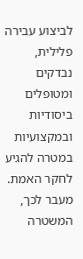לביצוע עבירה פלילית, נבדקים ומטופלים ביסודיות ובמקצועיות במטרה להגיע לחקר האמת. מעבר לכך, המשטרה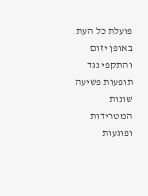פועלת כל העת באופן יזום והתקפי נגד תופעות פשיעה שונות המטרידות ופוגעות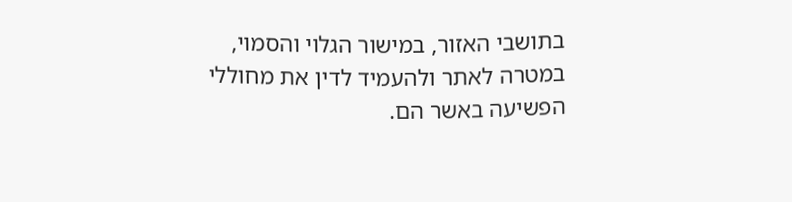בתושבי האזור, במישור הגלוי והסמוי, במטרה לאתר ולהעמיד לדין את מחוללי הפשיעה באשר הם.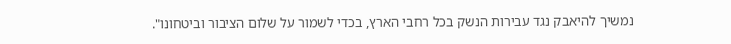נמשיך להיאבק נגד עבירות הנשק בכל רחבי הארץ, בכדי לשמור על שלום הציבור וביטחונו".